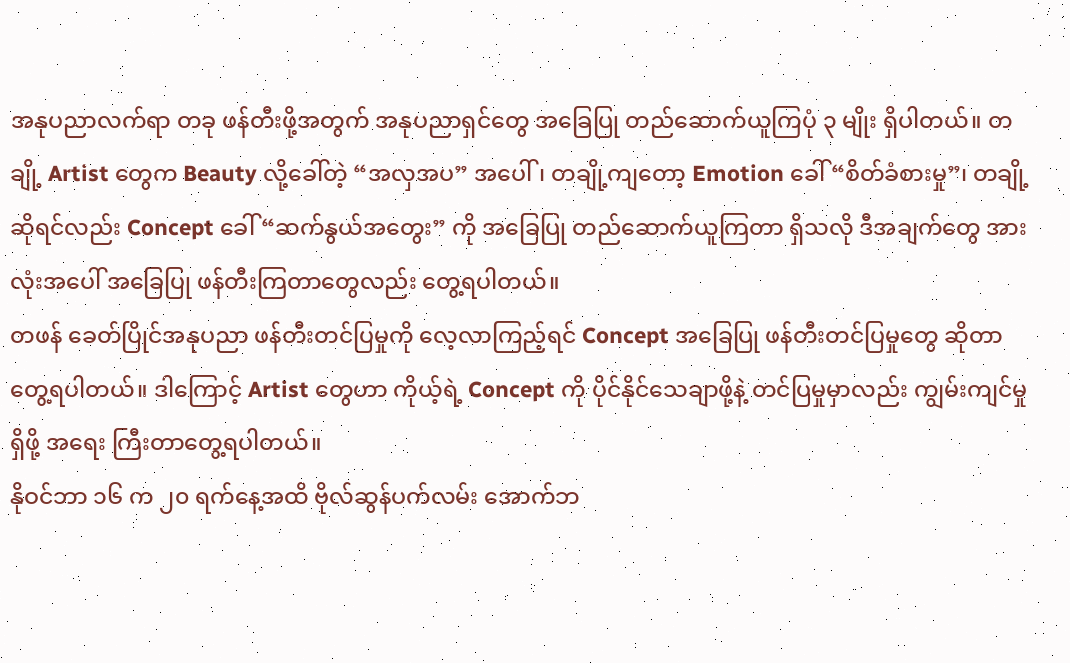အနုပညာလက်ရာ တခု ဖန်တီးဖို့အတွက် အနုပညာရှင်တွေ အခြေပြု တည်ဆောက်ယူကြပုံ ၃ မျိုး ရှိပါတယ်။ တချို့ Artist တွေက Beauty လို့ခေါ်တဲ့ “အလှအပ” အပေါ်၊ တချို့ကျတော့ Emotion ခေါ် “စိတ်ခံစားမှု”၊ တချို့ဆိုရင်လည်း Concept ခေါ် “ဆက်နွယ်အတွေး” ကို အခြေပြု တည်ဆောက်ယူကြတာ ရှိသလို ဒီအချက်တွေ အားလုံးအပေါ် အခြေပြု ဖန်တီးကြတာတွေလည်း တွေ့ရပါတယ်။
တဖန် ခေတ်ပြိုင်အနုပညာ ဖန်တီးတင်ပြမှုကို လေ့လာကြည့်ရင် Concept အခြေပြု ဖန်တီးတင်ပြမှုတွေ ဆိုတာ တွေ့ရပါတယ်။ ဒါကြောင့် Artist တွေဟာ ကိုယ့်ရဲ့ Concept ကို ပိုင်နိုင်သေချာဖို့နဲ့ တင်ပြမှုမှာလည်း ကျွမ်းကျင်မှု ရှိဖို့ အရေး ကြီးတာတွေ့ရပါတယ်။
နိုဝင်ဘာ ၁၆ က ၂၀ ရက်နေ့အထိ ဗိုလ်ဆွန်ပက်လမ်း အောက်ဘ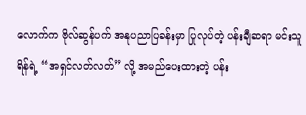လောက်က ဗိုလ်ဆွန်ပက် အနုပညာပြခန်းမှာ ပြုလုပ်တဲ့ ပန်းချီဆရာ မင်းသူရိန်ရဲ့ “အရှင်လတ်လတ်” လို့ အမည်ပေးထားတဲ့ ပန်း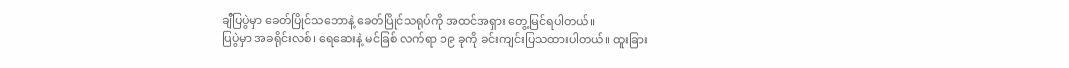ချီပြပွဲမှာ ခေတ်ပြိုင်သဘောနဲ့ ခေတ်ပြိုင်သရုပ်ကို အထင်အရှား တွေ့မြင်ရပါတယ်။
ပြပွဲမှာ အခရိုင်းလစ်၊ ရေဆေးနဲ့ မင်ခြစ် လက်ရာ ၁၉ ခုကို ခင်းကျင်းပြသထားပါတယ်။ ထူးခြား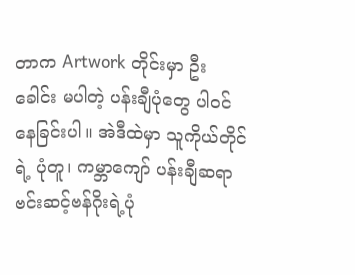တာက Artwork တိုင်းမှာ ဦးခေါင်း မပါတဲ့ ပန်းချီပုံတွေ ပါဝင်နေခြင်းပါ။ အဲဒီထဲမှာ သူကိုယ်တိုင်ရဲ့ ပုံတူ၊ ကမ္ဘာကျော် ပန်းချီဆရာ ဗင်းဆင့်ဗန်ဂိုးရဲ့ပုံ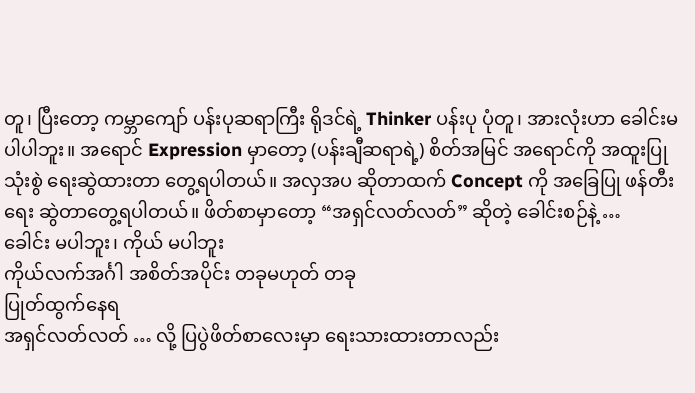တူ၊ ပြီးတော့ ကမ္ဘာကျော် ပန်းပုဆရာကြီး ရိုဒင်ရဲ့ Thinker ပန်းပု ပုံတူ၊ အားလုံးဟာ ခေါင်းမပါပါဘူး။ အရောင် Expression မှာတော့ (ပန်းချီဆရာရဲ့) စိတ်အမြင် အရောင်ကို အထူးပြု သုံးစွဲ ရေးဆွဲထားတာ တွေ့ရပါတယ်။ အလှအပ ဆိုတာထက် Concept ကို အခြေပြု ဖန်တီးရေး ဆွဲတာတွေ့ရပါတယ်။ ဖိတ်စာမှာတော့ “အရှင်လတ်လတ်” ဆိုတဲ့ ခေါင်းစဉ်နဲ့ …
ခေါင်း မပါဘူး၊ ကိုယ် မပါဘူး
ကိုယ်လက်အင်္ဂါ အစိတ်အပိုင်း တခုမဟုတ် တခု
ပြုတ်ထွက်နေရ
အရှင်လတ်လတ် … လို့ ပြပွဲဖိတ်စာလေးမှာ ရေးသားထားတာလည်း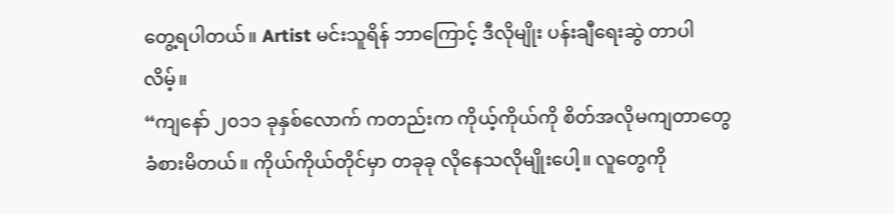တွေ့ရပါတယ်။ Artist မင်းသူရိန် ဘာကြောင့် ဒီလိုမျိုး ပန်းချီရေးဆွဲ တာပါလိမ့်။
“ကျနော် ၂၀၁၁ ခုနှစ်လောက် ကတည်းက ကိုယ့်ကိုယ်ကို စိတ်အလိုမကျတာတွေ ခံစားမိတယ်။ ကိုယ်ကိုယ်တိုင်မှာ တခုခု လိုနေသလိုမျိုးပေါ့။ လူတွေကို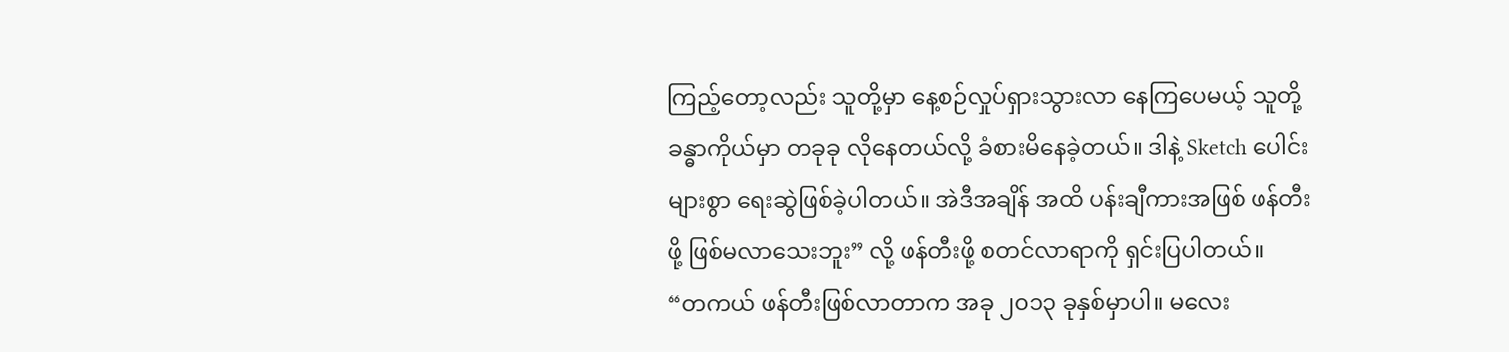ကြည့်တော့လည်း သူတို့မှာ နေ့စဉ်လှုပ်ရှားသွားလာ နေကြပေမယ့် သူတို့ ခန္ဓာကိုယ်မှာ တခုခု လိုနေတယ်လို့ ခံစားမိနေခဲ့တယ်။ ဒါနဲ့ Sketch ပေါင်းများစွာ ရေးဆွဲဖြစ်ခဲ့ပါတယ်။ အဲဒီအချိန် အထိ ပန်းချီကားအဖြစ် ဖန်တီးဖို့ ဖြစ်မလာသေးဘူး” လို့ ဖန်တီးဖို့ စတင်လာရာကို ရှင်းပြပါတယ်။
“တကယ် ဖန်တီးဖြစ်လာတာက အခု ၂၀၁၃ ခုနှစ်မှာပါ။ မလေး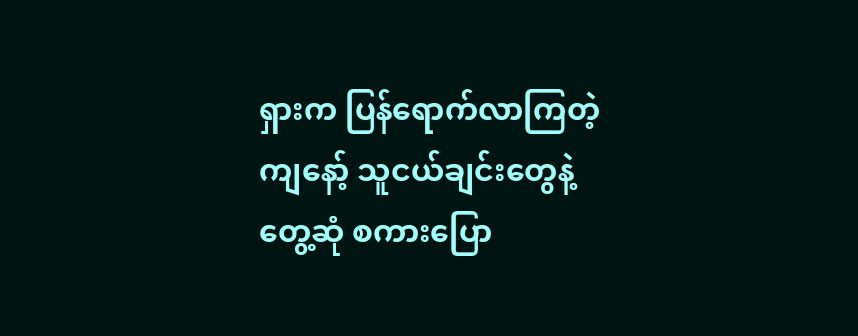ရှားက ပြန်ရောက်လာကြတဲ့ ကျနော့် သူငယ်ချင်းတွေနဲ့ တွေ့ဆုံ စကားပြော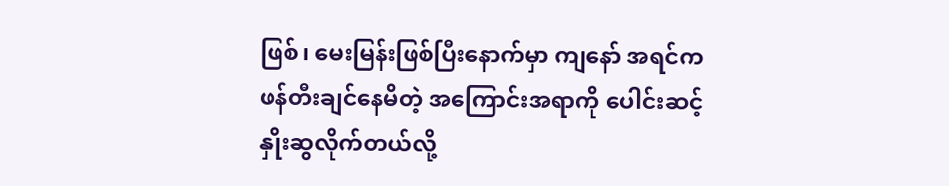ဖြစ်၊ မေးမြန်းဖြစ်ပြီးနောက်မှာ ကျနော် အရင်က ဖန်တီးချင်နေမိတဲ့ အကြောင်းအရာကို ပေါင်းဆင့် နှိုးဆွလိုက်တယ်လို့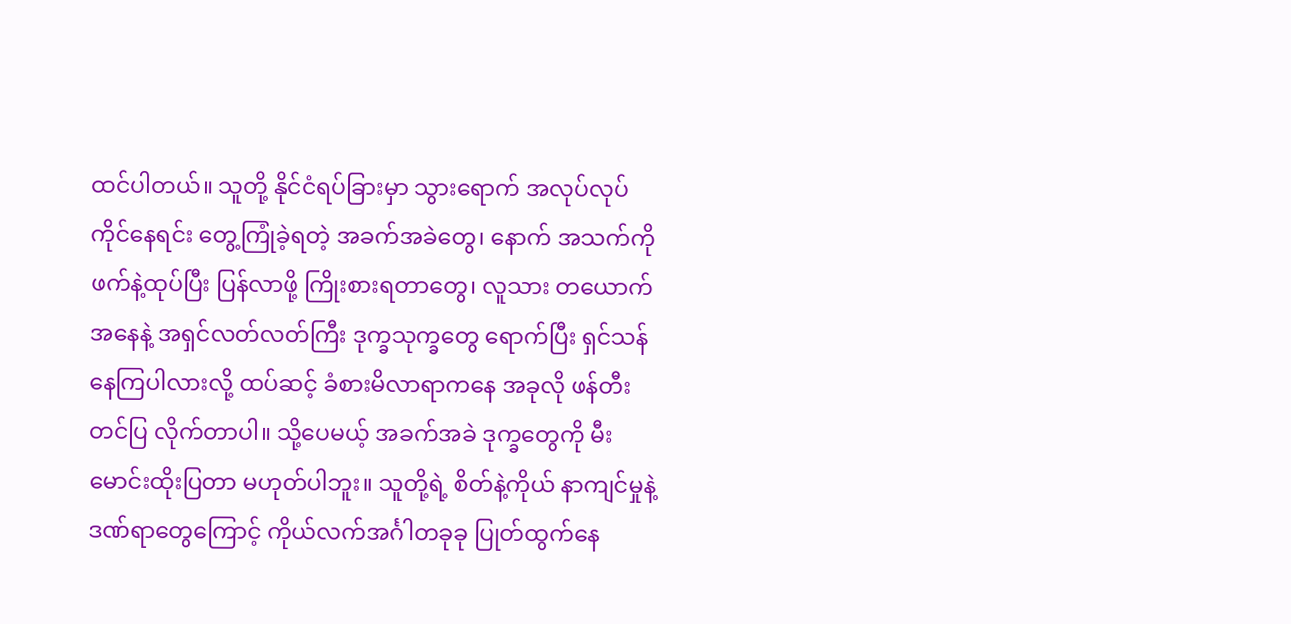ထင်ပါတယ်။ သူတို့ နိုင်ငံရပ်ခြားမှာ သွားရောက် အလုပ်လုပ်ကိုင်နေရင်း တွေ့ကြုံခဲ့ရတဲ့ အခက်အခဲတွေ၊ နောက် အသက်ကို ဖက်နဲ့ထုပ်ပြီး ပြန်လာဖို့ ကြိုးစားရတာတွေ၊ လူသား တယောက်အနေနဲ့ အရှင်လတ်လတ်ကြီး ဒုက္ခသုက္ခတွေ ရောက်ပြီး ရှင်သန်နေကြပါလားလို့ ထပ်ဆင့် ခံစားမိလာရာကနေ အခုလို ဖန်တီးတင်ပြ လိုက်တာပါ။ သို့ပေမယ့် အခက်အခဲ ဒုက္ခတွေကို မီးမောင်းထိုးပြတာ မဟုတ်ပါဘူး။ သူတို့ရဲ့ စိတ်နဲ့ကိုယ် နာကျင်မှုနဲ့ ဒဏ်ရာတွေကြောင့် ကိုယ်လက်အင်္ဂါတခုခု ပြုတ်ထွက်နေ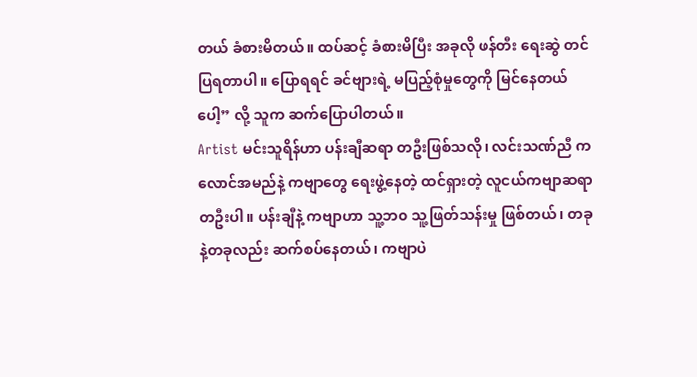တယ် ခံစားမိတယ်။ ထပ်ဆင့် ခံစားမိပြီး အခုလို ဖန်တီး ရေးဆွဲ တင်ပြရတာပါ။ ပြောရရင် ခင်ဗျားရဲ့ မပြည့်စုံမှုတွေကို မြင်နေတယ်ပေါ့” လို့ သူက ဆက်ပြောပါတယ်။
Artist မင်းသူရိန်ဟာ ပန်းချီဆရာ တဦးဖြစ်သလို၊ လင်းသဏ်ညီ ကလောင်အမည်နဲ့ ကဗျာတွေ ရေးဖွဲ့နေတဲ့ ထင်ရှားတဲ့ လူငယ်ကဗျာဆရာ တဦးပါ။ ပန်းချီနဲ့ ကဗျာဟာ သူ့ဘ၀ သူ့ဖြတ်သန်းမှု ဖြစ်တယ်၊ တခုနဲ့တခုလည်း ဆက်စပ်နေတယ်၊ ကဗျာပဲ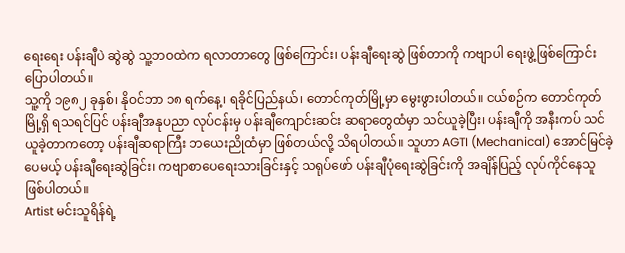ရေးရေး ပန်းချီပဲ ဆွဲဆွဲ သူ့ဘဝထဲက ရလာတာတွေ ဖြစ်ကြောင်း၊ ပန်းချီရေးဆွဲ ဖြစ်တာကို ကဗျာပါ ရေးဖွဲ့ဖြစ်ကြောင်း ပြောပါတယ်။
သူ့ကို ၁၉၈၂ ခုနှစ်၊ နိုဝင်ဘာ ၁၈ ရက်နေ့၊ ရခိုင်ပြည်နယ်၊ တောင်ကုတ်မြို့မှာ မွေးဖွားပါတယ်။ ငယ်စဉ်က တောင်ကုတ်မြို့ရှိ ရသရင်ပြင် ပန်းချီအနုပညာ လုပ်ငန်းမှ ပန်းချီကျောင်းဆင်း ဆရာတွေထံမှာ သင်ယူခဲ့ပြီး၊ ပန်းချီကို အနီးကပ် သင်ယူခဲ့တာကတော့ ပန်းချီဆရာကြီး ဘယေးညိုထံမှာ ဖြစ်တယ်လို့ သိရပါတယ်။ သူဟာ AGTI (Mechanical) အောင်မြင်ခဲ့ပေမယ့် ပန်းချီရေးဆွဲခြင်း၊ ကဗျာစာပေရေးသားခြင်းနှင့် သရုပ်ဖော် ပန်းချီပုံရေးဆွဲခြင်းကို အချိန်ပြည့် လုပ်ကိုင်နေသူ ဖြစ်ပါတယ်။
Artist မင်းသူရိန်ရဲ့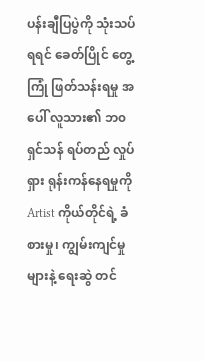ပန်းချီပြပွဲကို သုံးသပ်ရရင် ခေတ်ပြိုင် တွေ့ကြုံ ဖြတ်သန်းရမှု အပေါ် လူသား၏ ဘ၀ ရှင်သန် ရပ်တည် လှုပ်ရှား ရုန်းကန်နေရမှုကို Artist ကိုယ်တိုင်ရဲ့ ခံစားမှု၊ ကျွမ်းကျင်မှုများနဲ့ ရေးဆွဲ တင်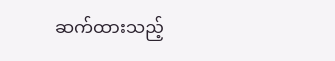ဆက်ထားသည့်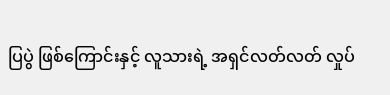ပြပွဲ ဖြစ်ကြောင်းနှင့် လူသားရဲ့ အရှင်လတ်လတ် လှုပ်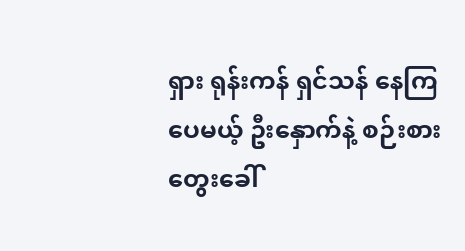ရှား ရုန်းကန် ရှင်သန် နေကြပေမယ့် ဦးနှောက်နဲ့ စဉ်းစားတွေးခေါ်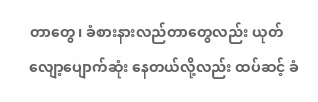တာတွေ၊ ခံစားနားလည်တာတွေလည်း ယုတ်လျော့ပျောက်ဆုံး နေတယ်လို့လည်း ထပ်ဆင့် ခံ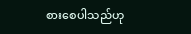စားစေပါသည်ဟု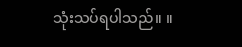သုံးသပ်ရပါသည်။ ။